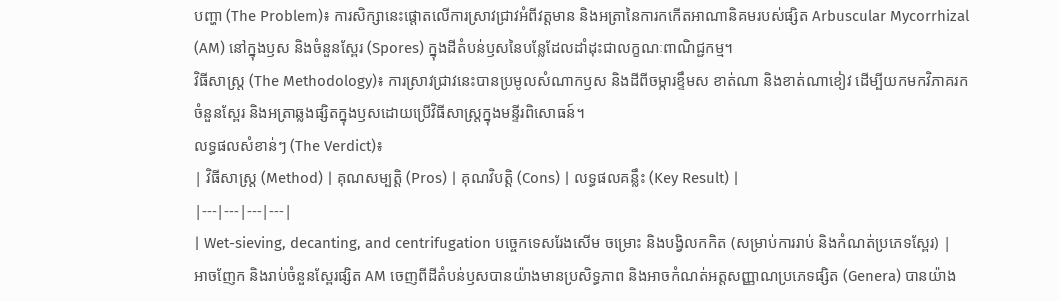បញ្ហា (The Problem)៖ ការសិក្សានេះផ្តោតលើការស្រាវជ្រាវអំពីវត្តមាន និងអត្រានៃការកកើតអាណានិគមរបស់ផ្សិត Arbuscular Mycorrhizal (AM) នៅក្នុងឫស និងចំនួនស្ពែរ (Spores) ក្នុងដីតំបន់ឫសនៃបន្លែដែលដាំដុះជាលក្ខណៈពាណិជ្ជកម្ម។
វិធីសាស្ត្រ (The Methodology)៖ ការស្រាវជ្រាវនេះបានប្រមូលសំណាកឫស និងដីពីចម្ការខ្ទឹមស ខាត់ណា និងខាត់ណាខៀវ ដើម្បីយកមកវិភាគរកចំនួនស្ពែរ និងអត្រាឆ្លងផ្សិតក្នុងឫសដោយប្រើវិធីសាស្ត្រក្នុងមន្ទីរពិសោធន៍។
លទ្ធផលសំខាន់ៗ (The Verdict)៖
| វិធីសាស្ត្រ (Method) | គុណសម្បត្តិ (Pros) | គុណវិបត្តិ (Cons) | លទ្ធផលគន្លឹះ (Key Result) |
|---|---|---|---|
| Wet-sieving, decanting, and centrifugation បច្ចេកទេសរែងសើម ចម្រោះ និងបង្វិលកកិត (សម្រាប់ការរាប់ និងកំណត់ប្រភេទស្ពែរ) |
អាចញែក និងរាប់ចំនួនស្ពែរផ្សិត AM ចេញពីដីតំបន់ឫសបានយ៉ាងមានប្រសិទ្ធភាព និងអាចកំណត់អត្តសញ្ញាណប្រភេទផ្សិត (Genera) បានយ៉ាង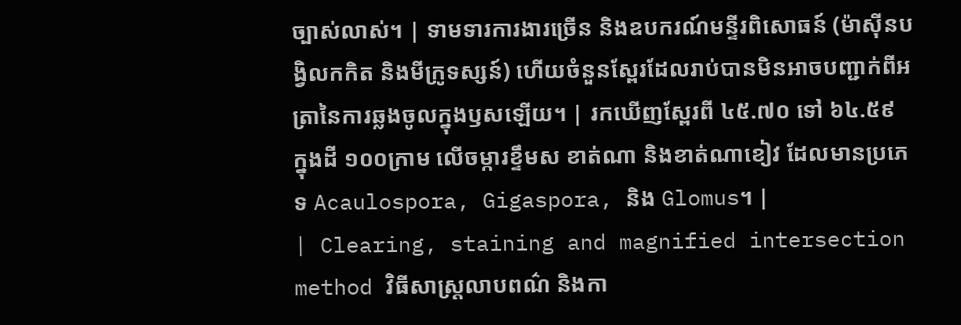ច្បាស់លាស់។ | ទាមទារការងារច្រើន និងឧបករណ៍មន្ទីរពិសោធន៍ (ម៉ាស៊ីនបង្វិលកកិត និងមីក្រូទស្សន៍) ហើយចំនួនស្ពែរដែលរាប់បានមិនអាចបញ្ជាក់ពីអត្រានៃការឆ្លងចូលក្នុងឫសឡើយ។ | រកឃើញស្ពែរពី ៤៥.៧០ ទៅ ៦៤.៥៩ ក្នុងដី ១០០ក្រាម លើចម្ការខ្ទឹមស ខាត់ណា និងខាត់ណាខៀវ ដែលមានប្រភេទ Acaulospora, Gigaspora, និង Glomus។ |
| Clearing, staining and magnified intersection method វិធីសាស្ត្រលាបពណ៌ និងកា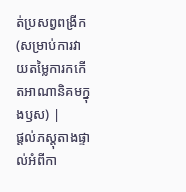ត់ប្រសព្វពង្រីក (សម្រាប់ការវាយតម្លៃការកកើតអាណានិគមក្នុងឫស) |
ផ្តល់ភស្តុតាងផ្ទាល់អំពីកា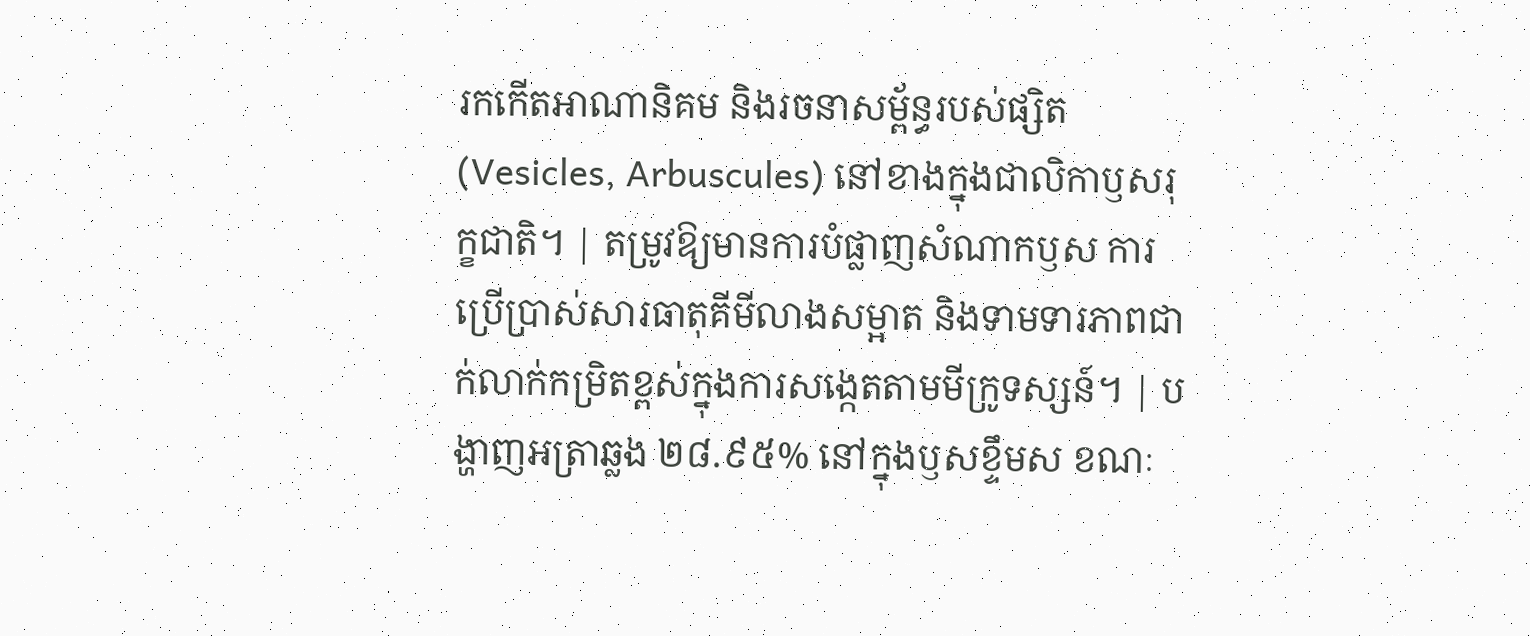រកកើតអាណានិគម និងរចនាសម្ព័ន្ធរបស់ផ្សិត (Vesicles, Arbuscules) នៅខាងក្នុងជាលិកាឫសរុក្ខជាតិ។ | តម្រូវឱ្យមានការបំផ្លាញសំណាកឫស ការប្រើប្រាស់សារធាតុគីមីលាងសម្អាត និងទាមទារភាពជាក់លាក់កម្រិតខ្ពស់ក្នុងការសង្កេតតាមមីក្រូទស្សន៍។ | បង្ហាញអត្រាឆ្លង ២៨.៩៥% នៅក្នុងឫសខ្ទឹមស ខណៈ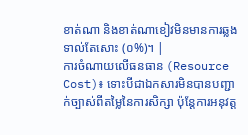ខាត់ណា និងខាត់ណាខៀវមិនមានការឆ្លងទាល់តែសោះ (០%)។ |
ការចំណាយលើធនធាន (Resource Cost)៖ ទោះបីជាឯកសារមិនបានបញ្ជាក់ច្បាស់ពីតម្លៃនៃការសិក្សា ប៉ុន្តែការអនុវត្ត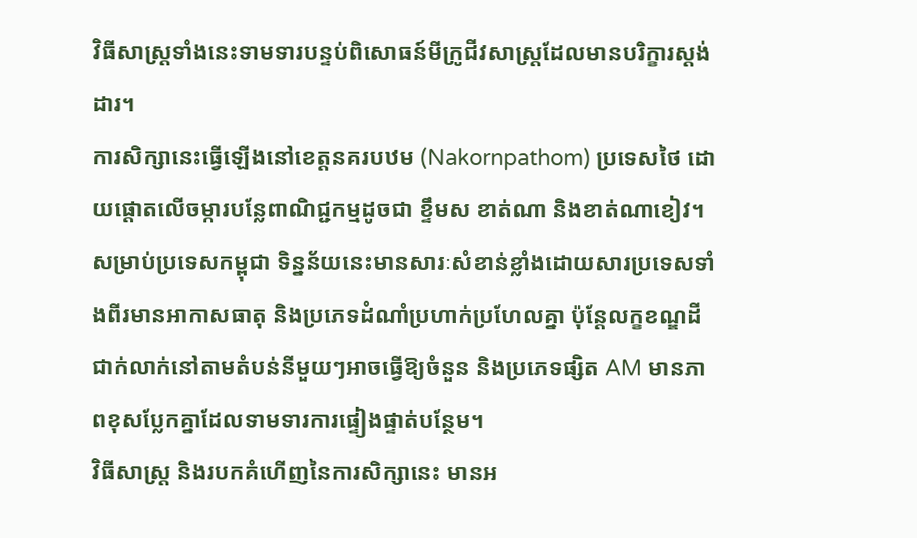វិធីសាស្ត្រទាំងនេះទាមទារបន្ទប់ពិសោធន៍មីក្រូជីវសាស្ត្រដែលមានបរិក្ខារស្តង់ដារ។
ការសិក្សានេះធ្វើឡើងនៅខេត្តនគរបឋម (Nakornpathom) ប្រទេសថៃ ដោយផ្តោតលើចម្ការបន្លែពាណិជ្ជកម្មដូចជា ខ្ទឹមស ខាត់ណា និងខាត់ណាខៀវ។ សម្រាប់ប្រទេសកម្ពុជា ទិន្នន័យនេះមានសារៈសំខាន់ខ្លាំងដោយសារប្រទេសទាំងពីរមានអាកាសធាតុ និងប្រភេទដំណាំប្រហាក់ប្រហែលគ្នា ប៉ុន្តែលក្ខខណ្ឌដីជាក់លាក់នៅតាមតំបន់នីមួយៗអាចធ្វើឱ្យចំនួន និងប្រភេទផ្សិត AM មានភាពខុសប្លែកគ្នាដែលទាមទារការផ្ទៀងផ្ទាត់បន្ថែម។
វិធីសាស្ត្រ និងរបកគំហើញនៃការសិក្សានេះ មានអ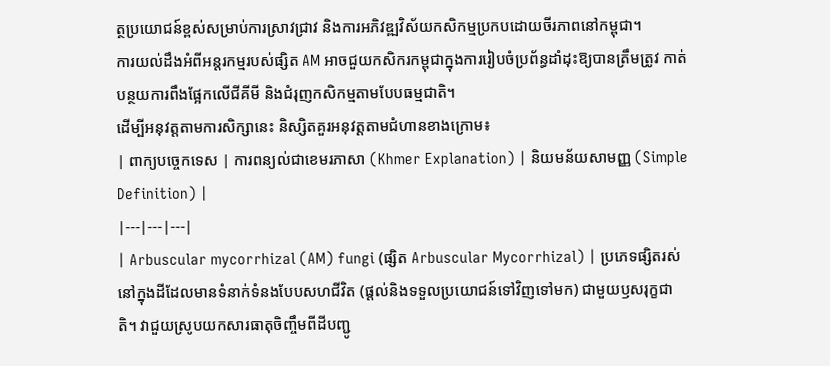ត្ថប្រយោជន៍ខ្ពស់សម្រាប់ការស្រាវជ្រាវ និងការអភិវឌ្ឍវិស័យកសិកម្មប្រកបដោយចីរភាពនៅកម្ពុជា។
ការយល់ដឹងអំពីអន្តរកម្មរបស់ផ្សិត AM អាចជួយកសិករកម្ពុជាក្នុងការរៀបចំប្រព័ន្ធដាំដុះឱ្យបានត្រឹមត្រូវ កាត់បន្ថយការពឹងផ្អែកលើជីគីមី និងជំរុញកសិកម្មតាមបែបធម្មជាតិ។
ដើម្បីអនុវត្តតាមការសិក្សានេះ និស្សិតគួរអនុវត្តតាមជំហានខាងក្រោម៖
| ពាក្យបច្ចេកទេស | ការពន្យល់ជាខេមរភាសា (Khmer Explanation) | និយមន័យសាមញ្ញ (Simple Definition) |
|---|---|---|
| Arbuscular mycorrhizal (AM) fungi (ផ្សិត Arbuscular Mycorrhizal) | ប្រភេទផ្សិតរស់នៅក្នុងដីដែលមានទំនាក់ទំនងបែបសហជីវិត (ផ្តល់និងទទួលប្រយោជន៍ទៅវិញទៅមក) ជាមួយឫសរុក្ខជាតិ។ វាជួយស្រូបយកសារធាតុចិញ្ចឹមពីដីបញ្ជូ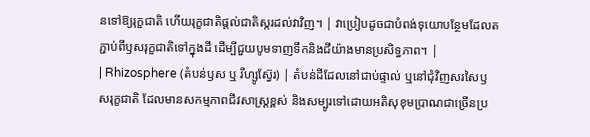នទៅឱ្យរុក្ខជាតិ ហើយរុក្ខជាតិផ្តល់ជាតិស្ករដល់វាវិញ។ | វាប្រៀបដូចជាបំពង់ទុយោបន្ថែមដែលតភ្ជាប់ពីឫសរុក្ខជាតិទៅក្នុងដី ដើម្បីជួយបូមទាញទឹកនិងជីយ៉ាងមានប្រសិទ្ធភាព។ |
| Rhizosphere (តំបន់ឫស ឬ រីហ្សូស្វ៊ែរ) | តំបន់ដីដែលនៅជាប់ផ្ទាល់ ឬនៅជុំវិញសរសៃឫសរុក្ខជាតិ ដែលមានសកម្មភាពជីវសាស្ត្រខ្ពស់ និងសម្បូរទៅដោយអតិសុខុមប្រាណជាច្រើនប្រ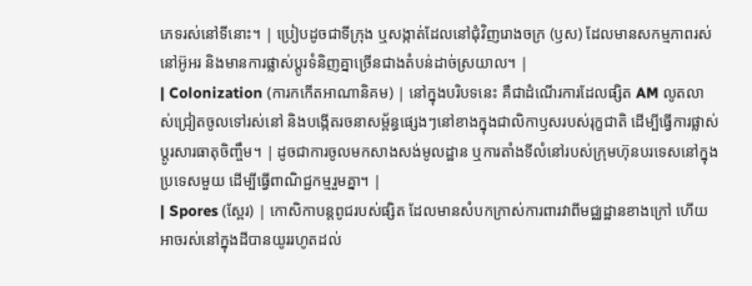ភេទរស់នៅទីនោះ។ | ប្រៀបដូចជាទីក្រុង ឬសង្កាត់ដែលនៅជុំវិញរោងចក្រ (ឫស) ដែលមានសកម្មភាពរស់នៅអ៊ូអរ និងមានការផ្លាស់ប្តូរទំនិញគ្នាច្រើនជាងតំបន់ដាច់ស្រយាល។ |
| Colonization (ការកកើតអាណានិគម) | នៅក្នុងបរិបទនេះ គឺជាដំណើរការដែលផ្សិត AM លូតលាស់ជ្រៀតចូលទៅរស់នៅ និងបង្កើតរចនាសម្ព័ន្ធផ្សេងៗនៅខាងក្នុងជាលិកាឫសរបស់រុក្ខជាតិ ដើម្បីធ្វើការផ្លាស់ប្តូរសារធាតុចិញ្ចឹម។ | ដូចជាការចូលមកសាងសង់មូលដ្ឋាន ឬការតាំងទីលំនៅរបស់ក្រុមហ៊ុនបរទេសនៅក្នុងប្រទេសមួយ ដើម្បីធ្វើពាណិជ្ជកម្មរួមគ្នា។ |
| Spores (ស្ពែរ) | កោសិកាបន្តពូជរបស់ផ្សិត ដែលមានសំបកក្រាស់ការពារវាពីមជ្ឈដ្ឋានខាងក្រៅ ហើយអាចរស់នៅក្នុងដីបានយូររហូតដល់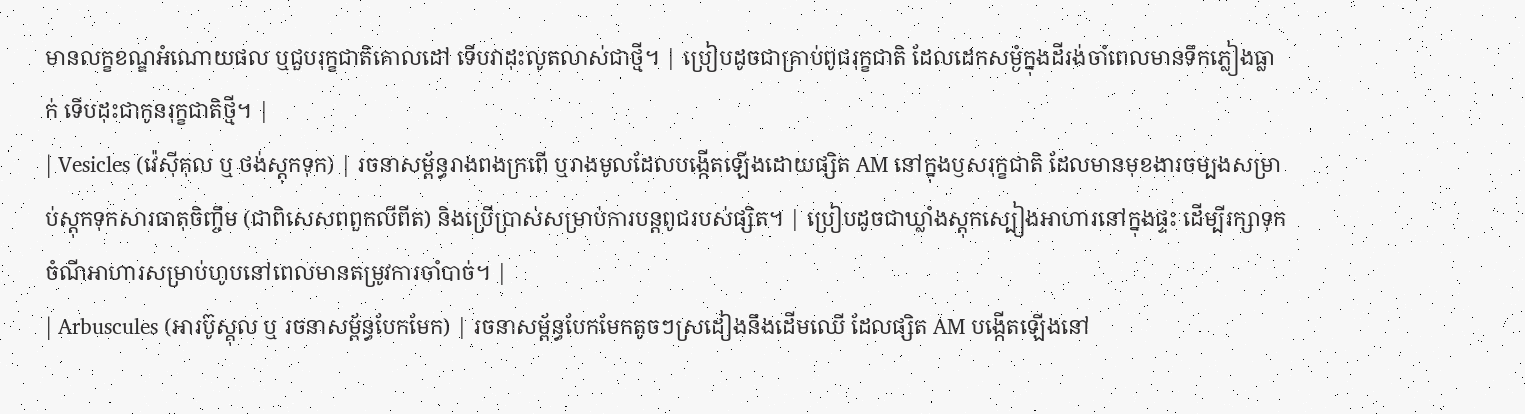មានលក្ខខណ្ឌអំណោយផល ឬជួបរុក្ខជាតិគោលដៅ ទើបវាដុះលូតលាស់ជាថ្មី។ | ប្រៀបដូចជាគ្រាប់ពូជរុក្ខជាតិ ដែលដេកសម្ងំក្នុងដីរង់ចាំពេលមានទឹកភ្លៀងធ្លាក់ ទើបដុះជាកូនរុក្ខជាតិថ្មី។ |
| Vesicles (វ៉េស៊ីគុល ឬ ថង់ស្តុកទុក) | រចនាសម្ព័ន្ធរាងពងក្រពើ ឬរាងមូលដែលបង្កើតឡើងដោយផ្សិត AM នៅក្នុងឫសរុក្ខជាតិ ដែលមានមុខងារចម្បងសម្រាប់ស្តុកទុកសារធាតុចិញ្ចឹម (ជាពិសេសពពួកលីពីត) និងប្រើប្រាស់សម្រាប់ការបន្តពូជរបស់ផ្សិត។ | ប្រៀបដូចជាឃ្លាំងស្តុកស្បៀងអាហារនៅក្នុងផ្ទះ ដើម្បីរក្សាទុកចំណីអាហារសម្រាប់ហូបនៅពេលមានតម្រូវការចាំបាច់។ |
| Arbuscules (អារប៊ូស្គុល ឬ រចនាសម្ព័ន្ធបែកមែក) | រចនាសម្ព័ន្ធបែកមែកតូចៗស្រដៀងនឹងដើមឈើ ដែលផ្សិត AM បង្កើតឡើងនៅ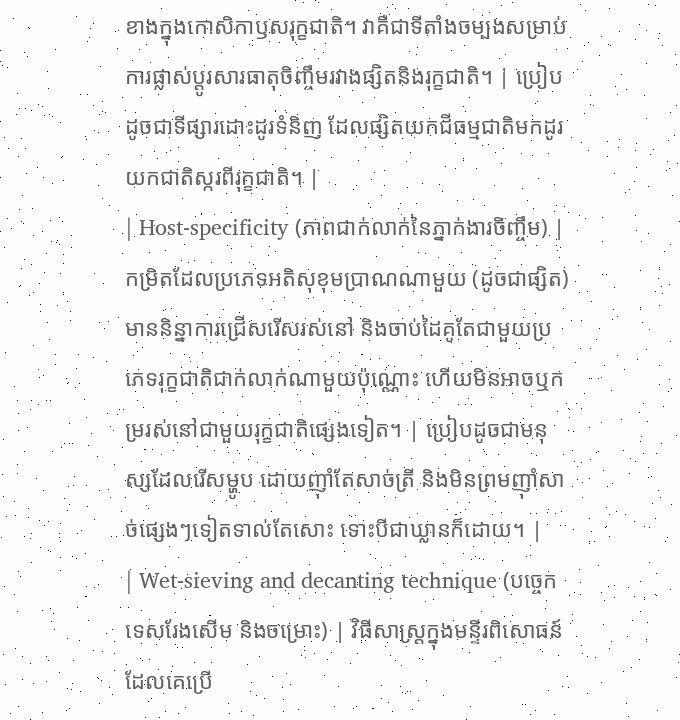ខាងក្នុងកោសិកាឫសរុក្ខជាតិ។ វាគឺជាទីតាំងចម្បងសម្រាប់ការផ្លាស់ប្តូរសារធាតុចិញ្ចឹមរវាងផ្សិតនិងរុក្ខជាតិ។ | ប្រៀបដូចជាទីផ្សារដោះដូរទំនិញ ដែលផ្សិតយកជីធម្មជាតិមកដូរយកជាតិស្ករពីរុក្ខជាតិ។ |
| Host-specificity (ភាពជាក់លាក់នៃភ្នាក់ងារចិញ្ចឹម) | កម្រិតដែលប្រភេទអតិសុខុមប្រាណណាមួយ (ដូចជាផ្សិត) មាននិន្នាការជ្រើសរើសរស់នៅ និងចាប់ដៃគូតែជាមួយប្រភេទរុក្ខជាតិជាក់លាក់ណាមួយប៉ុណ្ណោះ ហើយមិនអាចឬកម្ររស់នៅជាមួយរុក្ខជាតិផ្សេងទៀត។ | ប្រៀបដូចជាមនុស្សដែលរើសម្ហូប ដោយញ៉ាំតែសាច់ត្រី និងមិនព្រមញ៉ាំសាច់ផ្សេងៗទៀតទាល់តែសោះ ទោះបីជាឃ្លានក៏ដោយ។ |
| Wet-sieving and decanting technique (បច្ចេកទេសរែងសើម និងចម្រោះ) | វិធីសាស្ត្រក្នុងមន្ទីរពិសោធន៍ដែលគេប្រើ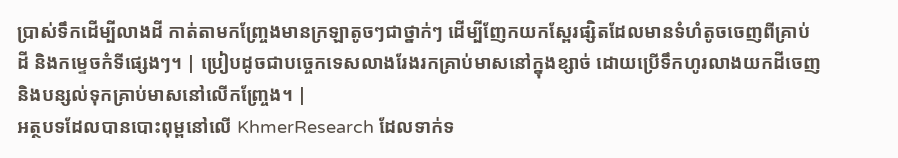ប្រាស់ទឹកដើម្បីលាងដី កាត់តាមកញ្ច្រែងមានក្រឡាតូចៗជាថ្នាក់ៗ ដើម្បីញែកយកស្ពែរផ្សិតដែលមានទំហំតូចចេញពីគ្រាប់ដី និងកម្ទេចកំទីផ្សេងៗ។ | ប្រៀបដូចជាបច្ចេកទេសលាងរែងរកគ្រាប់មាសនៅក្នុងខ្សាច់ ដោយប្រើទឹកហូរលាងយកដីចេញ និងបន្សល់ទុកគ្រាប់មាសនៅលើកញ្ច្រែង។ |
អត្ថបទដែលបានបោះពុម្ពនៅលើ KhmerResearch ដែលទាក់ទ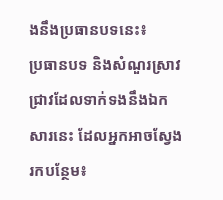ងនឹងប្រធានបទនេះ៖
ប្រធានបទ និងសំណួរស្រាវជ្រាវដែលទាក់ទងនឹងឯកសារនេះ ដែលអ្នកអាចស្វែងរកបន្ថែម៖